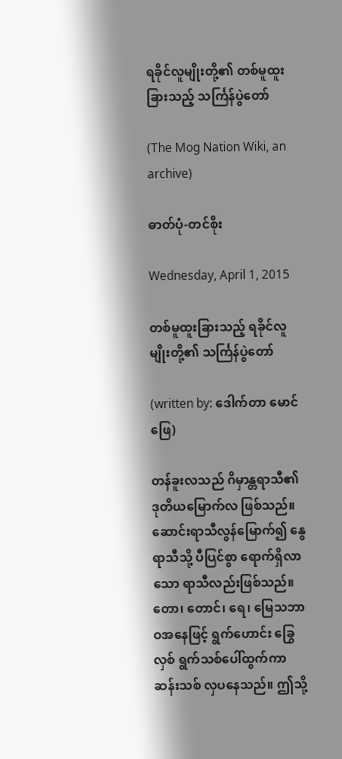ရခိုင်လူမျိုးတို့၏ တစ်မူထူးခြားသည့် သင်္ကြန်ပွဲတော်

(The Mog Nation Wiki, an archive)

ဓာတ်ပုံ-တင်စိုး

Wednesday, April 1, 2015

တစ်မူထူးခြားသည့် ရခိုင်လူမျိုးတို့၏ သင်္ကြန်ပွဲတော်

(written by: ဒေါက်တာ မောင်ဖြေ)

တန်ခူးလသည် ဂိမှာန္တရာသီ၏ဒုတိယမြောက်လ ဖြစ်သည်။ ဆောင်းရာသီလွန်မြောက်၍ နွေရာသီသို့ ပီပြင်စွာ ရောက်ရှိလာသော ရာသီလည်းဖြစ်သည်။ တော၊ တောင်၊ ရေ၊ မြေသဘာဝအနေဖြင့် ရွက်ဟောင်း ခြွေလှစ် ရွက်သစ်ပေါ်ထွက်ကာ ဆန်းသစ် လှပနေသည်။ ဤသို့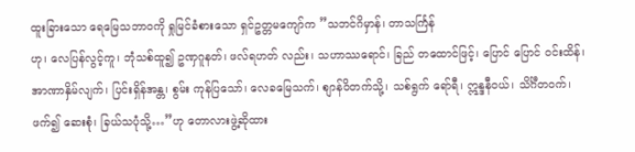ထူးခြားသော ရေမြေသဘာဝကို ရှုမြင်ခံစားသော ရှင်ဥတ္တမကျော်က ”သဘင်ဂိမှာန်၊ တာသင်္ကြန်
ဟု၊ လေပြန်လွင့်ကူ၊ ဘုံသစ်ထူ၍ ဥဏှဂူနတ်၊ ဖလ်ရဟတ် လည်း၊ သဟာဿရောင်၊ ခြည် တထောင်ဖြင့်၊ ပြောင် ပြောင် ဝင်းထိန်၊ အာဏာနှိမ်လျက်၊ ပြင်းရှိန်အန္တ၊ စွမ်း ကုန်ပြသော်၊ လေခမြေသက်၊ စျာန်ဝိတက်သို့၊ သစ်ရွက် ရော်ရီ၊ ဣန္ဒနီဝယ်၊ သိင်္ဂီတဝက်၊ ဖက်၍ ဆေးစုံ၊ ခြယ်သပုံသို့…”ဟု တောလားဖွဲ့ဆိုထား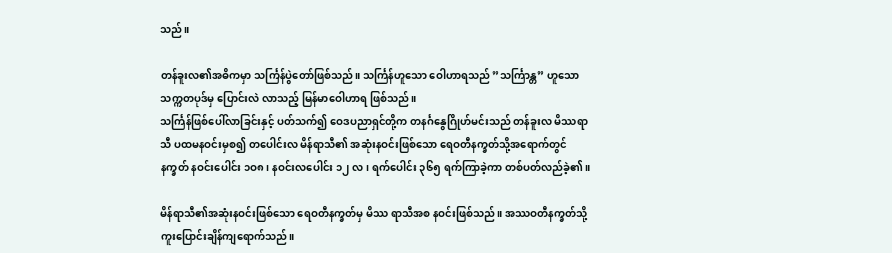သည်။

တန်ခူးလ၏အဓိကမှာ သင်္ကြန်ပွဲတော်ဖြစ်သည်။ သင်္ကြန်ဟူသော ဝေါဟာရသည် ”သင်္ကြာန္တ” ဟူသော သက္ကတပုဒ်မှ ပြောင်းလဲ လာသည့် မြန်မာဝေါဟာရ ဖြစ်သည်။
သင်္ကြန်ဖြစ်ပေါ်လာခြင်းနှင့် ပတ်သက်၍ ဝေဒပညာရှင်တို့က တနင်္ဂနွေဂြိုဟ်မင်းသည် တန်ခူးလ မိဿရာသီ ပထမနဝင်းမှစ၍ တပေါင်းလ မိန်ရာသီ၏ အဆုံးနဝင်းဖြစ်သော ရေဝတီနက္ခတ်သို့အရောက်တွင် နက္ခတ် နဝင်းပေါင်း ၁ဝ၈၊ နဝင်းလပေါင်း ၁၂ လ၊ ရက်ပေါင်း ၃၆၅ ရက်ကြာခဲ့ကာ တစ်ပတ်လည်ခဲ့၏။

မိန်ရာသီ၏အဆုံးနဝင်းဖြစ်သော ရေဝတီနက္ခတ်မှ မိဿ ရာသီအစ နဝင်းဖြစ်သည်။ အဿဝတီနက္ခတ်သို့ ကူးပြောင်းချိန်ကျရောက်သည်။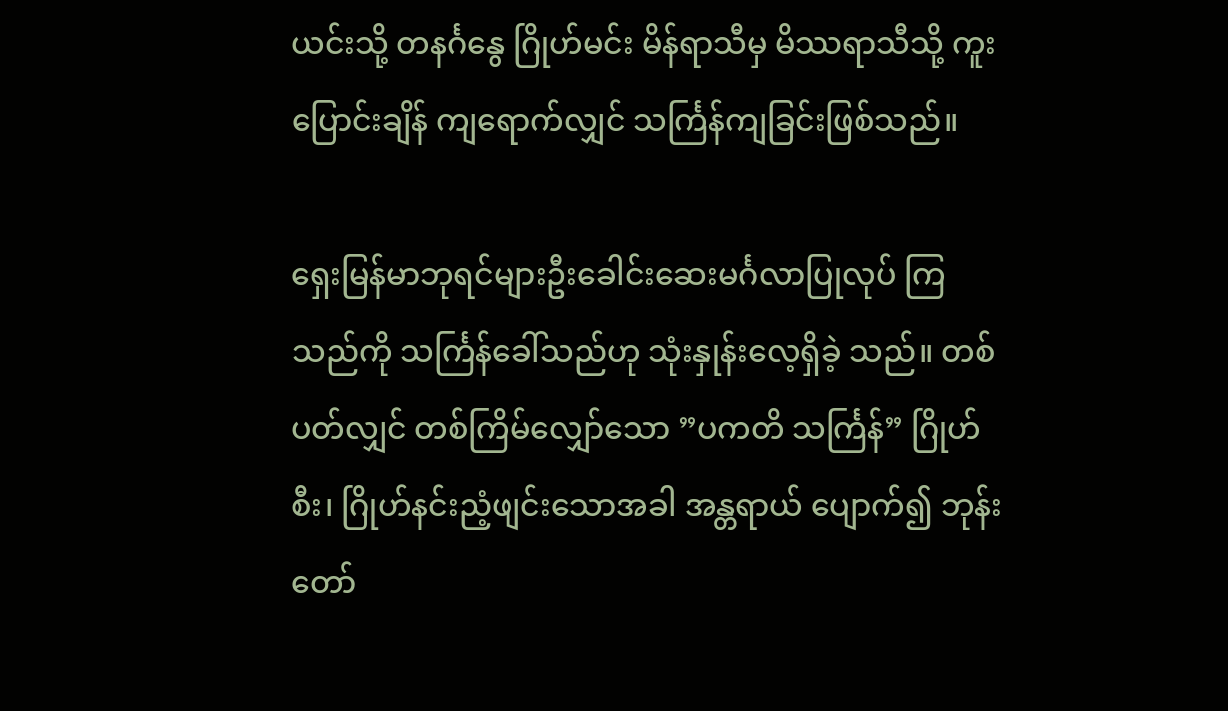ယင်းသို့ တနင်္ဂနွေ ဂြိုဟ်မင်း မိန်ရာသီမှ မိဿရာသီသို့ ကူးပြောင်းချိန် ကျရောက်လျှင် သင်္ကြန်ကျခြင်းဖြစ်သည်။

ရှေးမြန်မာဘုရင်များဦးခေါင်းဆေးမင်္ဂလာပြုလုပ် ကြသည်ကို သင်္ကြန်ခေါ်သည်ဟု သုံးနှုန်းလေ့ရှိခဲ့ သည်။ တစ်ပတ်လျှင် တစ်ကြိမ်လျှော်သော ”ပကတိ သင်္ကြန်” ဂြိုဟ်စီး၊ ဂြိုဟ်နင်းညံ့ဖျင်းသောအခါ အန္တရာယ် ပျောက်၍ ဘုန်းတော်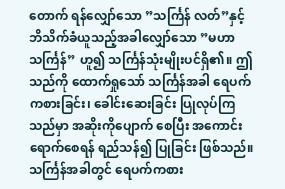တောက် ရန်လျှော်သော ”သင်္ကြန် လတ်”နှင့် ဘိသိက်ခံယူသည့်အခါလျှော်သော ”မဟာ သင်္ကြန်” ဟူ၍ သင်္ကြန်သုံးမျိုးပင်ရှိ၏။ ဤသည်ကို ထောက်ရှုသော် သင်္ကြန်အခါ ရေပက်ကစားခြင်း၊ ခေါင်းဆေးခြင်း ပြုလုပ်ကြသည်မှာ အဆိုးကိုပျောက် စေပြီး အကောင်းရောက်စေရန် ရည်သန်၍ ပြုခြင်း ဖြစ်သည်။
သင်္ကြန်အခါတွင် ရေပက်ကစား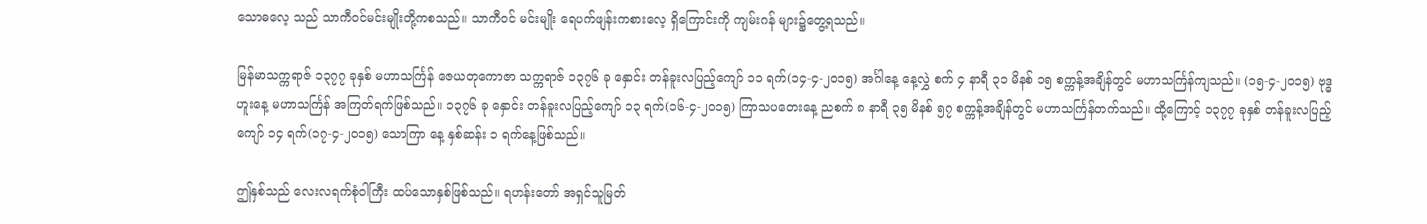သောဓလေ့ သည် သာကီဝင်မင်းမျိုးတို့ကစသည်။ သာကီဝင် မင်းမျိုး ရေပက်ဖျန်းကစားလေ့ ရှိကြောင်းကို ကျမ်းဂန် များ၌တွေ့ရသည်။

မြန်မာသက္ကရာဇ် ၁၃၇၇ ခုနှစ် မဟာသင်္ကြန် ဇေယတုကောဇာ သက္ကရာဇ် ၁၃၇၆ ခု နှောင်း တန်ခူးလပြည့်ကျော် ၁၁ ရက်(၁၄-၄-၂ဝ၁၅) အင်္ဂါနေ့ နေ့လွှဲ စက် ၄ နာရီ ၃၁ မိနစ် ၁၅ စက္ကန့်အချိန်တွင် မဟာသင်္ကြန်ကျသည်။ (၁၅-၄-၂ဝ၁၅) ဗုဒ္ဓဟူးနေ့ မဟာသင်္ကြန် အကြတ်ရက်ဖြစ်သည်။ ၁၃၇၆ ခု နှောင်း တန်ခူးလပြည့်ကျော် ၁၃ ရက်(၁၆-၄-၂ဝ၁၅) ကြာသပတေးနေ့ ညစက် ၈ နာရီ ၃၅ မိနစ် ၅၇ စက္ကန့်အချိန်တွင် မဟာသင်္ကြန်တက်သည်။ ထို့ကြောင့် ၁၃၇၇ ခုနှစ် တန်ခူးလပြည့်ကျော် ၁၄ ရက်(၁၇-၄-၂ဝ၁၅) သောကြာ နေ့ နှစ်ဆန်း ၁ ရက်နေ့ဖြစ်သည်။

ဤနှစ်သည် လေးလရက်စုံဝါကြီး ထပ်သောနှစ်ဖြစ်သည်။ ရဟန်းတော် အရှင်သူမြတ်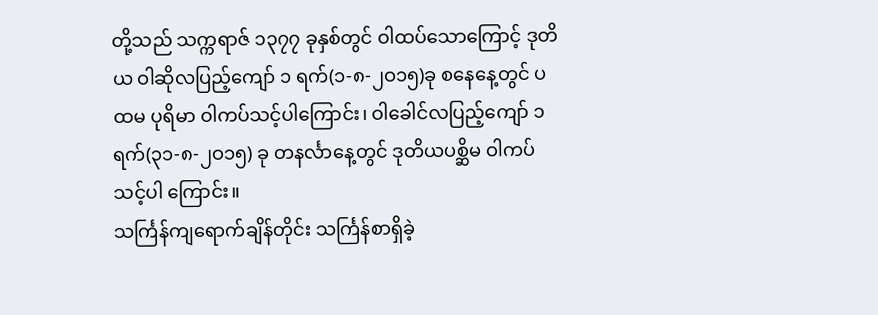တို့သည် သက္ကရာဇ် ၁၃၇၇ ခုနှစ်တွင် ဝါထပ်သောကြောင့် ဒုတိယ ဝါဆိုလပြည့်ကျော် ၁ ရက်(၁-၈-၂ဝ၁၅)ခု စနေနေ့တွင် ပထမ ပုရိမာ ဝါကပ်သင့်ပါကြောင်း၊ ဝါခေါင်လပြည့်ကျော် ၁ ရက်(၃၁-၈-၂ဝ၁၅) ခု တနင်္လာနေ့တွင် ဒုတိယပစ္ဆိမ ဝါကပ်သင့်ပါ ကြောင်း။
သင်္ကြန်ကျရောက်ချိန်တိုင်း သင်္ကြန်စာရှိခဲ့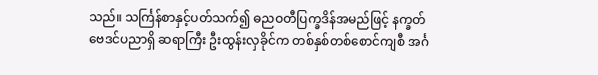သည်။ သင်္ကြန်စာနှင့်ပတ်သက်၍ ဓညဝတီပြက္ခဒိန်အမည်ဖြင့် နက္ခတ်ဗေဒင်ပညာရှိ ဆရာကြီး ဦးထွန်းလှခိုင်က တစ်နှစ်တစ်စောင်ကျစီ အင်္ဂ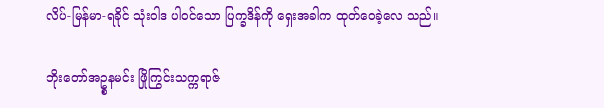လိပ်-မြန်မာ-ရခိုင် သုံးဝါဒ ပါဝင်သော ပြက္ခဒိန်ကို ရှေးအခါက ထုတ်ဝေခဲ့လေ သည်။

ဘိုးတော်အဥ္စနမင်း ဖြိုကြွင်းသက္ကရာဇ်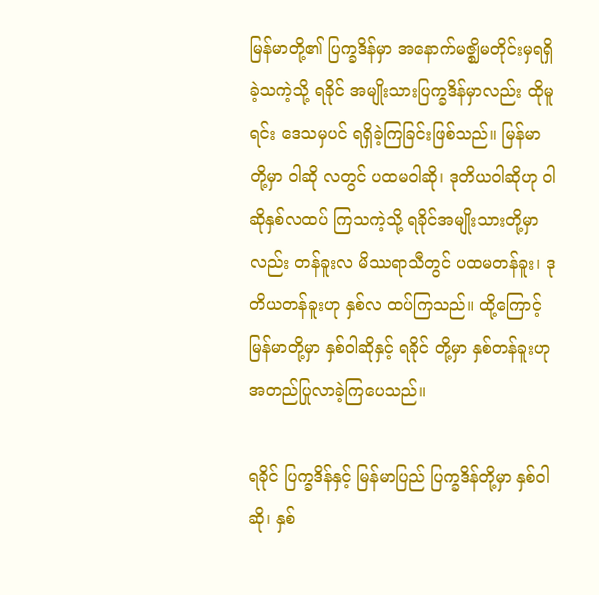မြန်မာတို့၏ ပြက္ခဒိန်မှာ အနောက်မဇ္ဈိမတိုင်းမှရရှိ ခဲ့သကဲ့သို့ ရခိုင် အမျိုးသားပြက္ခဒိန်မှာလည်း ထိုမူရင်း ဒေသမှပင် ရရှိခဲ့ကြခြင်းဖြစ်သည်။ မြန်မာတို့မှာ ဝါဆို လတွင် ပထမဝါဆို၊ ဒုတိယဝါဆိုဟု ဝါဆိုနှစ်လထပ် ကြသကဲ့သို့ ရခိုင်အမျိုးသားတို့မှာလည်း တန်ခူးလ မိဿရာသီတွင် ပထမတန်ခူး၊ ဒုတိယတန်ခူးဟု နှစ်လ ထပ်ကြသည်။ ထို့ကြောင့် မြန်မာတို့မှာ နှစ်ဝါဆိုနှင့် ရခိုင် တို့မှာ နှစ်တန်ခူးဟု အတည်ပြုလာခဲ့ကြပေသည်။

ရခိုင် ပြက္ခဒိန်နှင့် မြန်မာပြည် ပြက္ခဒိန်တို့မှာ နှစ်ဝါဆို၊ နှစ်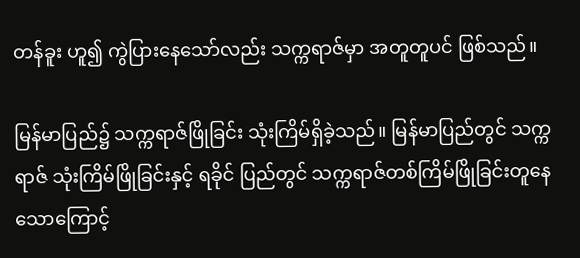တန်ခူး ဟူ၍ ကွဲပြားနေသော်လည်း သက္ကရာဇ်မှာ အတူတူပင် ဖြစ်သည်။

မြန်မာပြည်၌ သက္ကရာဇ်ဖြိုခြင်း သုံးကြိမ်ရှိခဲ့သည်။ မြန်မာပြည်တွင် သက္ကရာဇ် သုံးကြိမ်ဖြိုခြင်းနှင့် ရခိုင် ပြည်တွင် သက္ကရာဇ်တစ်ကြိမ်ဖြိုခြင်းတူနေသောကြောင့်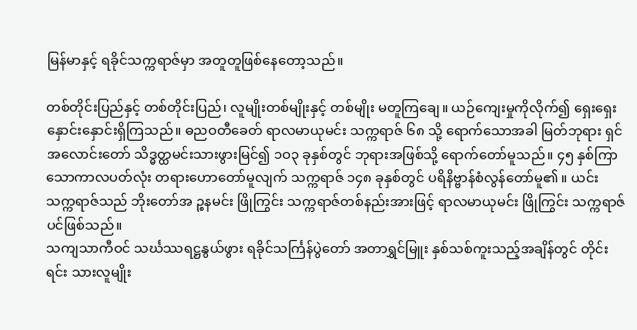မြန်မာနှင့် ရခိုင်သက္ကရာဇ်မှာ အတူတူဖြစ်နေတော့သည်။

တစ်တိုင်းပြည်နှင့် တစ်တိုင်းပြည်၊ လူမျိုးတစ်မျိုးနှင့် တစ်မျိုး မတူကြချေ။ ယဉ်ကျေးမှုကိုလိုက်၍ ရှေးရှေး နှောင်းနှောင်းရှိကြသည်။ ဓညဝတီခေတ် ရာလမာယုမင်း သက္ကရာဇ် ၆၈ သို့ ရောက်သောအခါ မြတ်ဘုရား ရှင်အလောင်းတော် သိဒ္ဓတ္ထမင်းသားဖွားမြင်၍ ၁ဝ၃ ခုနှစ်တွင် ဘုရားအဖြစ်သို့ ရောက်တော်မူသည်။ ၄၅ နှစ်ကြာသောကာလပတ်လုံး တရားဟောတော်မူလျက် သက္ကရာဇ် ၁၄၈ ခုနှစ်တွင် ပရိနိဗ္ဗာန်စံလွန်တော်မူ၏။ ယင်းသက္ကရာဇ်သည် ဘိုးတော်အ ဉ္စနမင်း ဖြိုကြွင်း သက္ကရာဇ်တစ်နည်းအားဖြင့် ရာလမာယုမင်း ဖြိုကြွင်း သက္ကရာဇ်ပင်ဖြစ်သည်။
သကျသာကီဝင် သင်္ဃဿရဋ္ဌနွယ်ဖွား ရခိုင်သင်္ကြန်ပွဲတော် အတာရွှင်မြူး နှစ်သစ်ကူးသည့်အချိန်တွင် တိုင်းရင်း သားလူမျိုး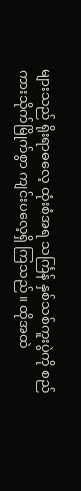များသည် ရိုးရာဓလေ့ ထုံးစံအရ သင်္ကြန် နှစ်သစ်ကူးပွဲကို စည်ကားသိုက်မြိုက်စွာ ကျင်းပလေ့ရှိ ကြသည်။ ထိုအထဲ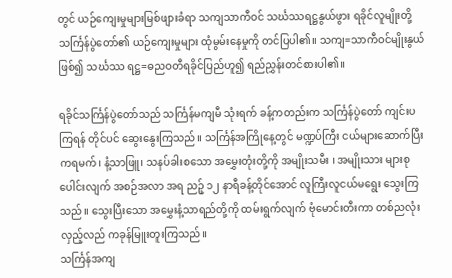တွင် ယဉ်ကျေးမှုများမြစ်ဖျားခံရာ သကျသာကီဝင် သင်္ဃဿရဋ္ဌနွယ်ဖွား ရခိုင်လူမျိုးတို့ သင်္ကြန်ပွဲတော်၏ ယဉ်ကျေးမှုများ ထုံမွမ်းနေမှုကို တင်ပြပါ၏။ သကျ=သာကီဝင်မျိုးနွယ်ဖြစ်၍ သင်္ဃဿ ရဋ္ဌ=ဓညဝတီရခိုင်ပြည်ဟူ၍ ရည်ညွှန်းတင်စားပါ၏။

ရခိုင်သင်္ကြန်ပွဲတော်သည် သင်္ကြန်မကျမီ သုံးရက် ခန့်ကတည်းက သင်္ကြန်ပွဲတော် ကျင်းပကြရန် တိုင်ပင် ဆွေးနွေးကြသည်။ သင်္ကြန်အကြိုနေ့တွင် မဏ္ဍပ်ကြီး ငယ်များဆောက်ပြီး ကရမက်၊ နံ့သာဖြူ၊ သနပ်ခါးစသော အမွှေးတုံးတို့ကို အမျိုးသမီး ၊ အမျိုးသား များစုပေါင်းလျက် အစဉ်အလာ အရ ညဉ့် ၁၂ နာရီခန့်တိုင်အောင် လူကြီးလူငယ်မရွေး သွေးကြသည်။ သွေးပြီးသော အမွှေးနံ့သာရည်တို့ကို ထမ်းရွက်လျက် ဗုံမောင်းတီးကာ တစ်ညလုံး လှည့်လည် ကခုန်မြူးတူးကြသည်။
သင်္ကြန်အကျ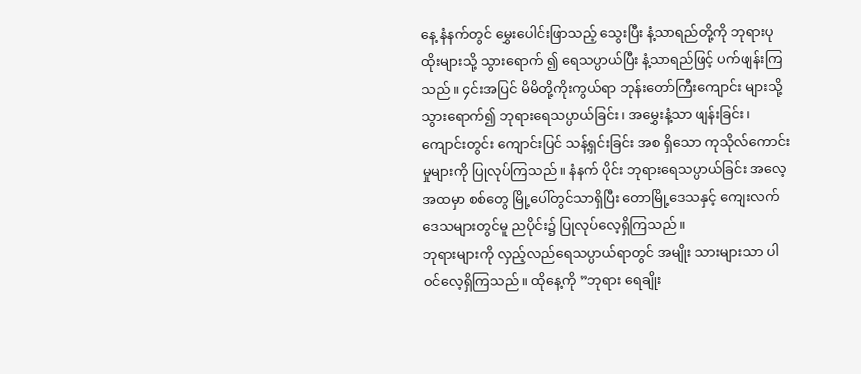နေ့ နံနက်တွင် မွှေးပေါင်းဖြာသည့် သွေးပြီး နံ့သာရည်တို့ကို ဘုရားပုထိုးများသို့ သွားရောက် ၍ ရေသပ္ပာယ်ပြီး နံ့သာရည်ဖြင့် ပက်ဖျန်းကြသည်။ ၄င်းအပြင် မိမိတို့ကိုးကွယ်ရာ ဘုန်းတော်ကြီးကျောင်း များသို့ သွားရောက်၍ ဘုရားရေသပ္ပာယ်ခြင်း၊ အမွှေးနံ့သာ ဖျန်းခြင်း၊ ကျောင်းတွင်း ကျောင်းပြင် သန့်ရှင်းခြင်း အစ ရှိသော ကုသိုလ်ကောင်းမှုများကို ပြုလုပ်ကြသည်။ နံနက် ပိုင်း ဘုရားရေသပ္ပာယ်ခြင်း အလေ့အထမှာ စစ်တွေ မြို့ပေါ်တွင်သာရှိပြီး တောမြို့ဒေသနှင့် ကျေးလက် ဒေသများတွင်မူ ညပိုင်း၌ ပြုလုပ်လေ့ရှိကြသည်။
ဘုရားများကို လှည့်လည်ရေသပ္ပာယ်ရာတွင် အမျိုး သားများသာ ပါဝင်လေ့ရှိကြသည်။ ထိုနေ့ကို ”ဘုရား ရေချိုး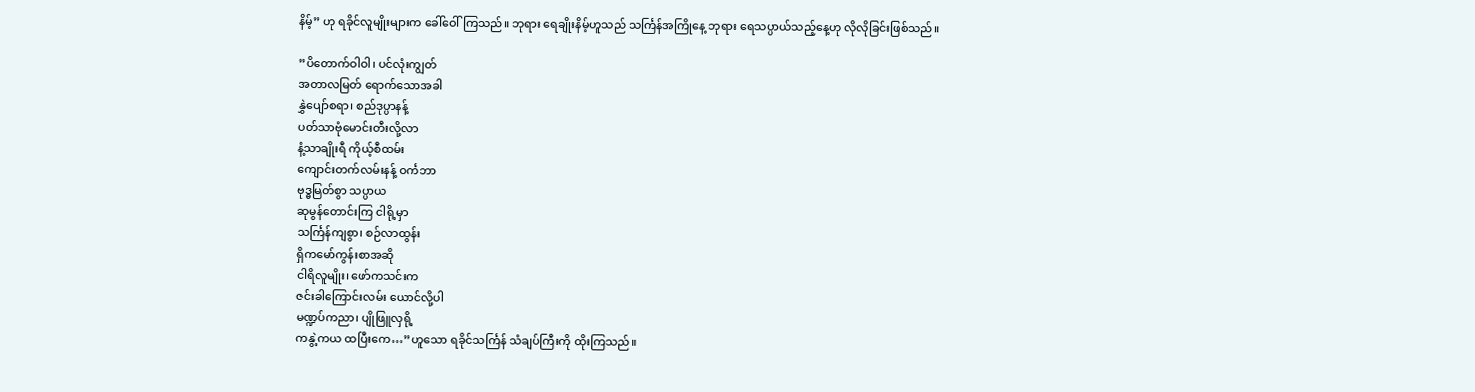နိမ့်” ဟု ရခိုင်လူမျိုးများက ခေါ်ဝေါ်ကြသည်။ ဘုရား ရေချိုးနိမ့်ဟူသည် သင်္ကြန်အကြိုနေ့ ဘုရား ရေသပ္ပာယ်သည့်နေ့ဟု လိုလိုခြင်းဖြစ်သည်။

”ပိတောက်ဝါဝါ၊ ပင်လုံးကျွတ်
အတာလမြတ် ရောက်သောအခါ
နွှဲပျော်စရာ၊ စည်ဒုပ္ပာနန့်
ပတ်သာဗုံမောင်းတီးလို့လာ
နံ့သာချိုးရီ ကိုယ့်စီထမ်း
ကျောင်းတက်လမ်းနန့် ဝင်္ကဘာ
ဗုဒ္ဓမြတ်စွာ သပ္ပာယ
ဆုမွန်တောင်းကြ ငါရို့မှာ
သင်္ကြန်ကျစွာ၊ စဉ်လာထွန်း
ရှိကမော်ကွန်းစာအဆို
ငါရိလူမျိုး၊ ဖော်ကသင်းက
ဇင်းခါကြောင်းလမ်း ယောင်လို့ပါ
မဏ္ဍပ်ကညာ၊ ပျိုဖြူလှရို့
ကနွဲ့ကယ ထပြီးကေ…”ဟူသော ရခိုင်သင်္ကြန် သံချပ်ကြီးကို ထိုးကြသည်။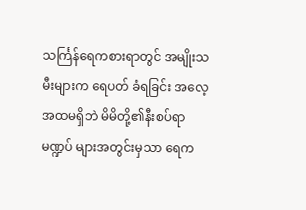သင်္ကြန်ရေကစားရာတွင် အမျိုးသမီးများက ရေပတ် ခံရခြင်း အလေ့အထမရှိဘဲ မိမိတို့၏နီးစပ်ရာ မဏ္ဍပ် များအတွင်းမှသာ ရေက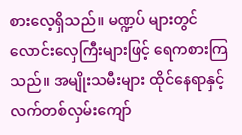စားလေ့ရှိသည်။ မဏ္ဍပ် များတွင် လောင်းလှေကြီးများဖြင့် ရေကစားကြသည်။ အမျိုးသမီးများ ထိုင်နေရာနှင့် လက်တစ်လှမ်းကျော်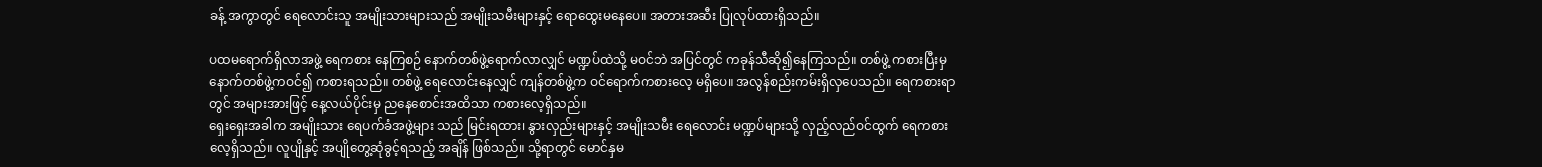ခန့် အကွာတွင် ရေလောင်းသူ အမျိုးသားများသည် အမျိုးသမီးများနှင့် ရောထွေးမနေပေ။ အတားအဆီး ပြုလုပ်ထားရှိသည်။

ပထမရောက်ရှိလာအဖွဲ့ ရေကစား နေကြစဉ် နောက်တစ်ဖွဲ့ရောက်လာလျှင် မဏ္ဍပ်ထဲသို့ မဝင်ဘဲ အပြင်တွင် ကခုန်သီဆို၍နေကြသည်။ တစ်ဖွဲ့ ကစားပြီးမှ နောက်တစ်ဖွဲ့ကဝင်၍ ကစားရသည်။ တစ်ဖွဲ့ ရေလောင်းနေလျှင် ကျန်တစ်ဖွဲ့က ဝင်ရောက်ကစားလေ့ မရှိပေ။ အလွန်စည်းကမ်းရှိလှပေသည်။ ရေကစားရာတွင် အများအားဖြင့် နေ့လယ်ပိုင်းမှ ညနေစောင်းအထိသာ ကစားလေ့ရှိသည်။
ရှေးရှေးအခါက အမျိုးသား ရေပက်ခံအဖွဲ့များ သည် မြင်းရထား၊ နွားလှည်းများနှင့် အမျိုးသမီး ရေလောင်း မဏ္ဍပ်များသို့ လှည့်လည်ဝင်ထွက် ရေကစား လေ့ရှိသည်။ လူပျိုနှင့် အပျိုတွေ့ဆုံခွင့်ရသည့် အချိန် ဖြစ်သည်။ သို့ရာတွင် မောင်နှမ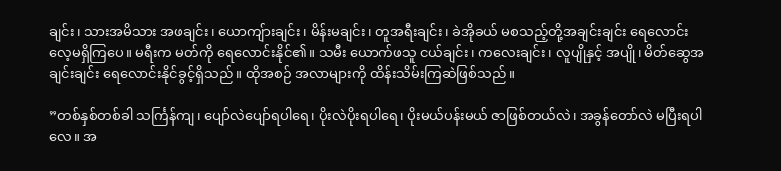ချင်း၊ သားအမိသား အဖချင်း၊ ယောကျ်ားချင်း၊ မိန်းမချင်း၊ တူအရီးချင်း၊ ခဲအိုခယ် မစသည့်တို့အချင်းချင်း ရေလောင်းလေ့မရှိကြပေ။ မရီးက မတ်ကို ရေလောင်းနိုင်၏။ သမီး ယောက်ဖသူ ငယ်ချင်း၊ ကလေးချင်း၊ လူပျိုနှင့် အပျို၊ မိတ်ဆွေအချင်းချင်း ရေလောင်းနိုင်ခွင့်ရှိသည်။ ထိုအစဉ် အလာများကို ထိန်းသိမ်းကြဆဲဖြစ်သည်။

”တစ်နှစ်တစ်ခါ သင်္ကြန်ကျ၊ ပျော်လဲပျော်ရပါရေ၊ ပိုးလဲပိုးရပါရေ၊ ပိုးမယ်ပန်းမယ် ဇာဖြစ်တယ်လဲ၊ အခွန်တော်လဲ မပြီးရပါလေ။ အ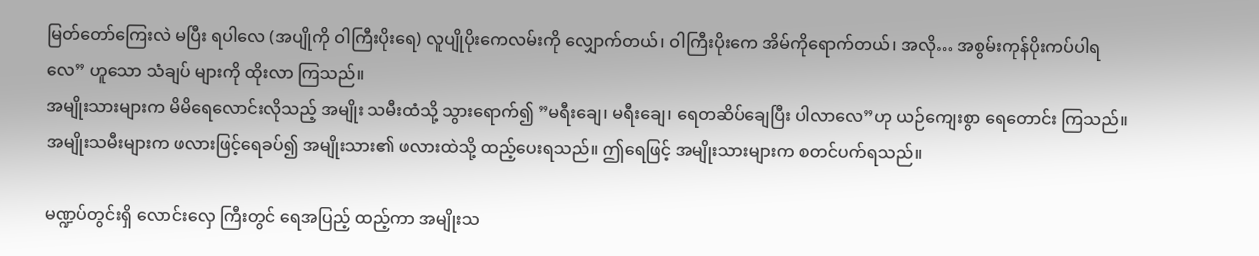မြတ်တော်ကြေးလဲ မပြီး ရပါလေ (အပျိုကို ဝါကြီးပိုးရေ) လူပျိုပိုးကေလမ်းကို လျှောက်တယ်၊ ဝါကြီးပိုးကေ အိမ်ကိုရောက်တယ်၊ အလို… အစွမ်းကုန်ပိုးကပ်ပါရလေ” ဟူသော သံချပ် များကို ထိုးလာ ကြသည်။
အမျိုးသားများက မိမိရေလောင်းလိုသည့် အမျိုး သမီးထံသို့ သွားရောက်၍ ”မရီးချေ၊ မရီးချေ၊ ရေတဆိပ်ချေပြီး ပါလာလေ”ဟု ယဉ်ကျေးစွာ ရေတောင်း ကြသည်။ အမျိုးသမီးများက ဖလားဖြင့်ရေခပ်၍ အမျိုးသား၏ ဖလားထဲသို့ ထည့်ပေးရသည်။ ဤရေဖြင့် အမျိုးသားများက စတင်ပက်ရသည်။

မဏ္ဍပ်တွင်းရှိ လောင်းလှေ ကြီးတွင် ရေအပြည့် ထည့်ကာ အမျိုးသ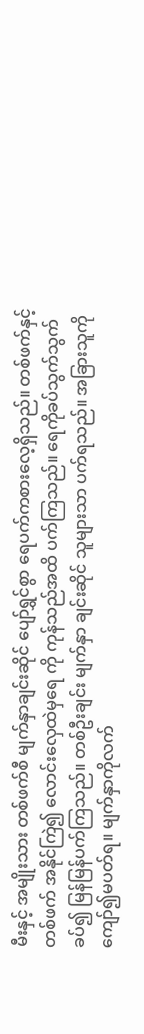မီးနှင့် အမျိုးသား တစ်ဖက်စီ မျက်နှာချင်းဆိုင် ပျော်ရွှင်စွာ ရေပက်ကစားလေ့ရှိသည်။ တစ်ဖက်နှင့်တစ်ဖက် အနိုင်ကြဲ၍ လောင်းလှေထဲမှရေ ကို ကုန်သည်အထိ ပက်ကြသည်။ ရေကိုခပ်သွက်သွက် ခပ်၍ မြန်မြန်ပက်ကြသည်။ တစ်ဦးချင်း မျက်နှာ ချင်းဆိုင် သူများသာ ပက်ရသည်။ အခြားသူကိုကျော်၍မပတ်ရ။ မျက်နှာကိုလက်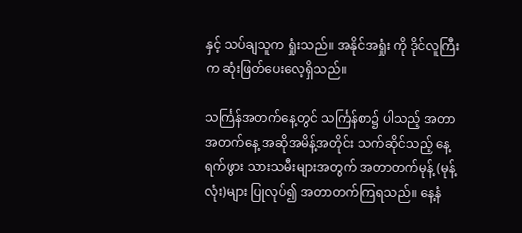နှင့် သပ်ချသူက ရှုံးသည်။ အနိုင်အရှုံး ကို ဒိုင်လူကြီးက ဆုံးဖြတ်ပေးလေ့ရှိသည်။

သင်္ကြန်အတက်နေ့တွင် သင်္ကြန်စာ၌ ပါသည့် အတာ အတက်နေ့ အဆိုအမိန့်အတိုင်း သက်ဆိုင်သည့် နေ့ရက်ဖွား သားသမီးများအတွက် အတာတက်မုန့် (မုန့်လုံး)များ ပြုလုပ်၍ အတာတက်ကြရသည်။ နေ့နံ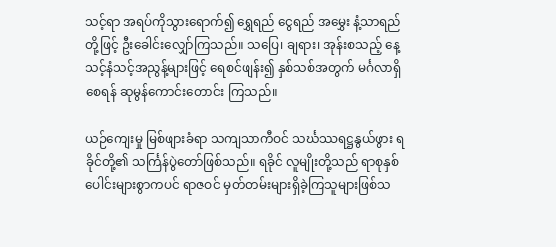သင့်ရာ အရပ်ကိုသွားရောက်၍ ရွှေရည် ငွေရည် အမွှေး နံ့သာရည်တို့ဖြင့် ဦးခေါင်းလျှော်ကြသည်။ သပြေ၊ ချရား၊ အုန်းစသည့် နေ့သင့်နံသင့်အညွန့်များဖြင့် ရေစင်ဖျန်း၍ နှစ်သစ်အတွက် မင်္ဂလာရှိစေရန် ဆုမွန်ကောင်းတောင်း ကြသည်။

ယဉ်ကျေးမှု မြစ်ဖျားခံရာ သကျသာကီဝင် သင်္ဃဿရဋ္ဌနွယ်ဖွား ရခိုင်တို့၏ သင်္ကြန်ပွဲတော်ဖြစ်သည်။ ရခိုင် လူမျိုးတို့သည် ရာစုနှစ်ပေါင်းများစွာကပင် ရာဇဝင် မှတ်တမ်းများရှိခဲ့ကြသူများဖြစ်သ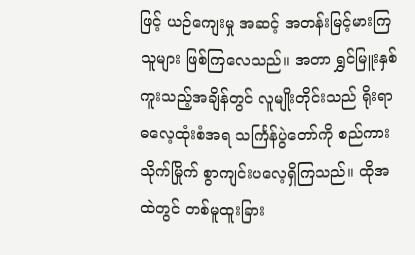ဖြင့် ယဉ်ကျေးမှု အဆင့် အတန်းမြင့်မားကြသူများ ဖြစ်ကြလေသည်။ အတာ ရွှင်မြူးနှစ်ကူးသည့်အချိန်တွင် လူမျိုးတိုင်းသည် ရိုးရာ ဓလေ့ထုံးစံအရ သင်္ကြန်ပွဲတော်ကို စည်ကားသိုက်မြိုက် စွာကျင်းပလေ့ရှိကြသည်။ ထိုအထဲတွင် တစ်မူထူးခြား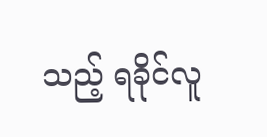သည့် ရခိုင်လူ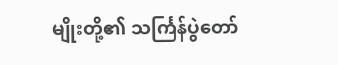မျိုးတို့၏ သင်္ကြန်ပွဲတော်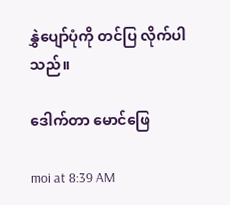နွှဲပျော်ပုံကို တင်ပြ လိုက်ပါသည်။

ဒေါက်တာ မောင်ဖြေ

moi at 8:39 AM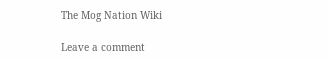The Mog Nation Wiki

Leave a comment